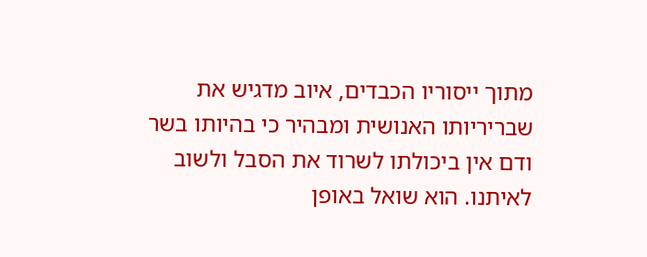מתוך ייסוריו הכבדים, איוב מדגיש את שבריריותו האנושית ומבהיר כי בהיותו בשר ודם אין ביכולתו לשרוד את הסבל ולשוב לאיתנו. הוא שואל באופן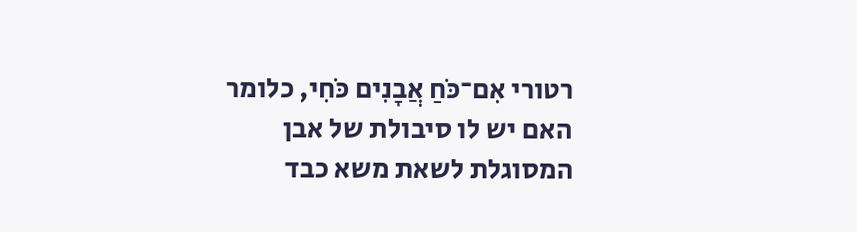רטורי אִם־כֹּחַ אֲבָנִים כֹּחִי, כלומר האם יש לו סיבולת של אבן המסוגלת לשאת משא כבד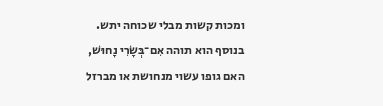ומכות קשות מבלי שכוחה יתש. בנוסף הוא תוהה אִם־בְּשָׂרִי נָחוּשׁ, האם גופו עשוי מנחושת או מברזל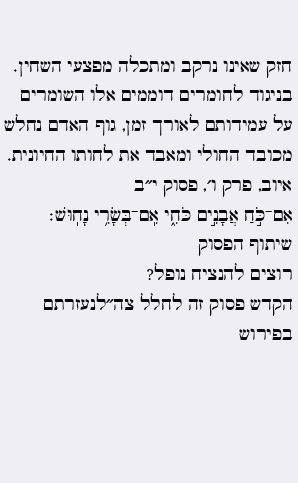חזק שאינו נרקב ומתכלה מפצעי השחין. בניגוד לחומרים דוממים אלו השומרים על עמידותם לאורך זמן, גוף האדם נחלש מכובד החולי ומאבד את לחותו החיונית.
איוב, פרק ו׳, פסוק י״ב
אִם־כֹּ֣חַ אֲבָנִ֣ים כֹּחִ֑י אִֽם־בְּשָׂרִ֥י נָחֽוּשׁ׃
שיתוף הפסוק
רוצים להנציח נופל?
הקדש פסוק זה לחלל צה״לנעזרתם בפירוש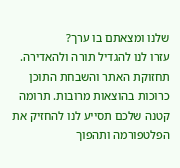שלנו ומצאתם בו ערך?
עזרו לנו להגדיל תורה ולהאדירה. תחזוקת האתר והשבחת התוכן כרוכות בהוצאות מרובות. תרומה קטנה שלכם תסייע לנו להחזיק את הפלטפורמה ותהפוך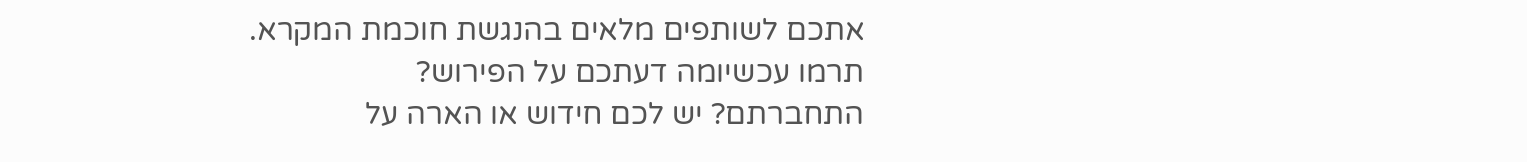אתכם לשותפים מלאים בהנגשת חוכמת המקרא.
תרמו עכשיומה דעתכם על הפירוש?
התחברתם? יש לכם חידוש או הארה על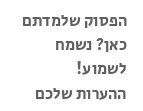הפסוק שלמדתם כאן? נשמח לשמוע!
ההערות שלכם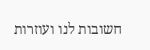חשובות לנו ועוזרות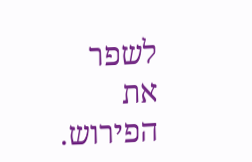לשפר את הפירוש.